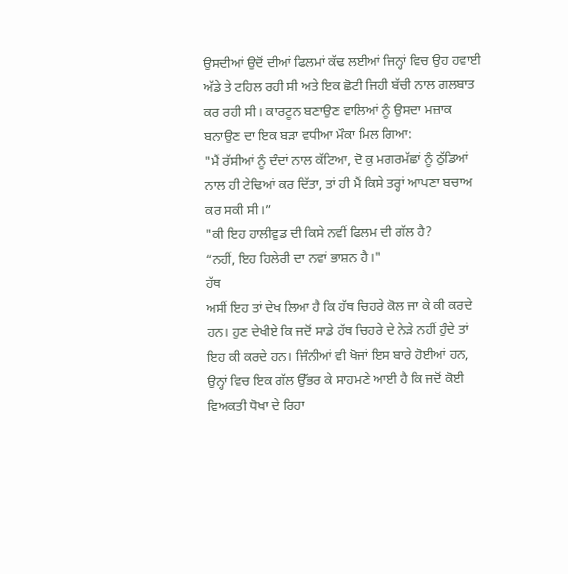ਉਸਦੀਆਂ ਉਦੋਂ ਦੀਆਂ ਫਿਲਮਾਂ ਕੱਢ ਲਈਆਂ ਜਿਨ੍ਹਾਂ ਵਿਚ ਉਹ ਹਵਾਈ ਅੱਡੇ ਤੇ ਟਹਿਲ ਰਹੀ ਸੀ ਅਤੇ ਇਕ ਛੋਟੀ ਜਿਹੀ ਬੱਚੀ ਨਾਲ ਗਲਬਾਤ ਕਰ ਰਹੀ ਸੀ। ਕਾਰਟੂਨ ਬਣਾਉਣ ਵਾਲਿਆਂ ਨੂੰ ਉਸਦਾ ਮਜ਼ਾਕ ਬਨਾਉਣ ਦਾ ਇਕ ਬੜਾ ਵਧੀਆ ਮੌਕਾ ਮਿਲ ਗਿਆ:
"ਮੈਂ ਰੱਸੀਆਂ ਨੂੰ ਦੰਦਾਂ ਨਾਲ ਕੱਟਿਆ, ਦੋ ਕੁ ਮਗਰਮੱਛਾਂ ਨੂੰ ਠੁੱਡਿਆਂ ਨਾਲ ਹੀ ਟੇਢਿਆਂ ਕਰ ਦਿੱਤਾ, ਤਾਂ ਹੀ ਮੈਂ ਕਿਸੇ ਤਰ੍ਹਾਂ ਆਪਣਾ ਬਚਾਅ ਕਰ ਸਕੀ ਸੀ।”
"ਕੀ ਇਹ ਹਾਲੀਵੁਡ ਦੀ ਕਿਸੇ ਨਵੀਂ ਫਿਲਮ ਦੀ ਗੱਲ ਹੈ?
“ਨਹੀਂ, ਇਹ ਹਿਲੇਰੀ ਦਾ ਨਵਾਂ ਭਾਸ਼ਨ ਹੈ।"
ਹੱਥ
ਅਸੀਂ ਇਹ ਤਾਂ ਦੇਖ ਲਿਆ ਹੈ ਕਿ ਹੱਥ ਚਿਹਰੇ ਕੋਲ ਜਾ ਕੇ ਕੀ ਕਰਦੇ ਹਨ। ਹੁਣ ਦੇਖੀਏ ਕਿ ਜਦੋਂ ਸਾਡੇ ਹੱਥ ਚਿਹਰੇ ਦੇ ਨੇੜੇ ਨਹੀਂ ਹੁੰਦੇ ਤਾਂ ਇਹ ਕੀ ਕਰਦੇ ਹਨ। ਜਿੰਨੀਆਂ ਵੀ ਖੋਜਾਂ ਇਸ ਬਾਰੇ ਹੋਈਆਂ ਹਨ, ਉਨ੍ਹਾਂ ਵਿਚ ਇਕ ਗੱਲ ਉੱਭਰ ਕੇ ਸਾਹਮਣੇ ਆਈ ਹੈ ਕਿ ਜਦੋਂ ਕੋਈ ਵਿਅਕਤੀ ਧੋਖਾ ਦੇ ਰਿਹਾ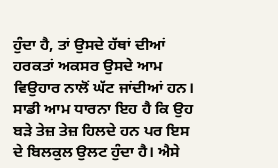ਹੁੰਦਾ ਹੈ, ਤਾਂ ਉਸਦੇ ਹੱਥਾਂ ਦੀਆਂ ਹਰਕਤਾਂ ਅਕਸਰ ਉਸਦੇ ਆਮ ਵਿਉਹਾਰ ਨਾਲੋਂ ਘੱਟ ਜਾਂਦੀਆਂ ਹਨ। ਸਾਡੀ ਆਮ ਧਾਰਨਾ ਇਹ ਹੈ ਕਿ ਉਹ ਬੜੇ ਤੇਜ਼ ਤੇਜ਼ ਹਿਲਦੇ ਹਨ ਪਰ ਇਸ ਦੇ ਬਿਲਕੁਲ ਉਲਟ ਹੁੰਦਾ ਹੈ। ਐਸੇ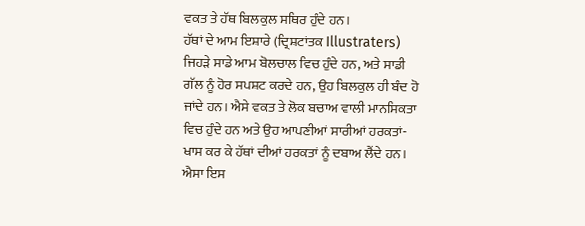ਵਕਤ ਤੇ ਹੱਥ ਬਿਲਕੁਲ ਸਥਿਰ ਹੁੰਦੇ ਹਨ।
ਹੱਥਾਂ ਦੇ ਆਮ ਇਸ਼ਾਰੇ (ਦ੍ਰਿਸ਼ਟਾਂਤਕ Illustraters) ਜਿਹੜੇ ਸਾਡੇ ਆਮ ਬੋਲਚਾਲ ਵਿਚ ਹੁੰਦੇ ਹਨ, ਅਤੇ ਸਾਡੀ ਗੱਲ ਨੂੰ ਹੋਰ ਸਪਸ਼ਟ ਕਰਦੇ ਹਨ, ਉਹ ਬਿਲਕੁਲ ਹੀ ਬੰਦ ਹੋ ਜਾਂਦੇ ਹਨ। ਐਸੇ ਵਕਤ ਤੇ ਲੋਕ ਬਚਾਅ ਵਾਲੀ ਮਾਨਸਿਕਤਾ ਵਿਚ ਹੁੰਦੇ ਹਨ ਅਤੇ ਉਹ ਆਪਣੀਆਂ ਸਾਰੀਆਂ ਹਰਕਤਾਂ-ਖਾਸ ਕਰ ਕੇ ਹੱਥਾਂ ਦੀਆਂ ਹਰਕਤਾਂ ਨੂੰ ਦਬਾਅ ਲੈਂਦੇ ਹਨ। ਐਸਾ ਇਸ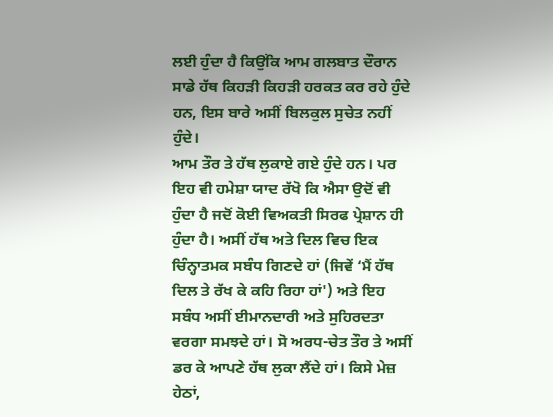ਲਈ ਹੁੰਦਾ ਹੈ ਕਿਉਂਕਿ ਆਮ ਗਲਬਾਤ ਦੌਰਾਨ ਸਾਡੇ ਹੱਥ ਕਿਹੜੀ ਕਿਹੜੀ ਹਰਕਤ ਕਰ ਰਹੇ ਹੁੰਦੇ ਹਨ, ਇਸ ਬਾਰੇ ਅਸੀਂ ਬਿਲਕੁਲ ਸੁਚੇਤ ਨਹੀਂ ਹੁੰਦੇ।
ਆਮ ਤੌਰ ਤੇ ਹੱਥ ਲੁਕਾਏ ਗਏ ਹੁੰਦੇ ਹਨ। ਪਰ ਇਹ ਵੀ ਹਮੇਸ਼ਾ ਯਾਦ ਰੱਖੋ ਕਿ ਐਸਾ ਉਦੋਂ ਵੀ ਹੁੰਦਾ ਹੈ ਜਦੋਂ ਕੋਈ ਵਿਅਕਤੀ ਸਿਰਫ ਪ੍ਰੇਸ਼ਾਨ ਹੀ ਹੁੰਦਾ ਹੈ। ਅਸੀਂ ਹੱਥ ਅਤੇ ਦਿਲ ਵਿਚ ਇਕ ਚਿੰਨ੍ਹਾਤਮਕ ਸਬੰਧ ਗਿਣਦੇ ਹਾਂ (ਜਿਵੇਂ ‘ਮੈਂ ਹੱਥ ਦਿਲ ਤੇ ਰੱਖ ਕੇ ਕਹਿ ਰਿਹਾ ਹਾਂ') ਅਤੇ ਇਹ ਸਬੰਧ ਅਸੀਂ ਈਮਾਨਦਾਰੀ ਅਤੇ ਸੁਹਿਰਦਤਾ ਵਰਗਾ ਸਮਝਦੇ ਹਾਂ। ਸੋ ਅਰਧ-ਚੇਤ ਤੌਰ ਤੇ ਅਸੀਂ ਡਰ ਕੇ ਆਪਣੇ ਹੱਥ ਲੁਕਾ ਲੈਂਦੇ ਹਾਂ। ਕਿਸੇ ਮੇਜ਼ ਹੇਠਾਂ,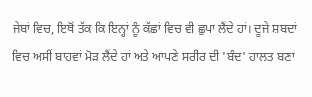ਜੇਬਾਂ ਵਿਚ, ਇਥੋਂ ਤੱਕ ਕਿ ਇਨ੍ਹਾਂ ਨੂੰ ਕੱਛਾਂ ਵਿਚ ਵੀ ਛੁਪਾ ਲੈਂਦੇ ਹਾਂ। ਦੂਜੇ ਸ਼ਬਦਾਂ ਵਿਚ ਅਸੀਂ ਬਾਹਵਾਂ ਮੋੜ ਲੈਂਦੇ ਹਾਂ ਅਤੇ ਆਪਣੇ ਸਰੀਰ ਦੀ 'ਬੰਦ' ਹਾਲਤ ਬਣਾ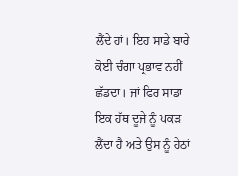ਲੈਂਦੇ ਹਾਂ। ਇਹ ਸਾਡੇ ਬਾਰੇ ਕੋਈ ਚੰਗਾ ਪ੍ਰਭਾਵ ਨਹੀਂ ਛੱਡਦਾ। ਜਾਂ ਫਿਰ ਸਾਡਾ ਇਕ ਹੱਥ ਦੂਜੇ ਨੂੰ ਪਕੜ ਲੈਂਦਾ ਹੈ ਅਤੇ ਉਸ ਨੂੰ ਹੇਠਾਂ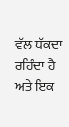ਵੱਲ ਧੱਕਦਾ ਰਹਿੰਦਾ ਹੈ ਅਤੇ ਇਕ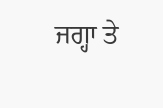ਜਗ੍ਹਾ ਤੇ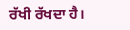ਰੱਖੀ ਰੱਖਦਾ ਹੈ।